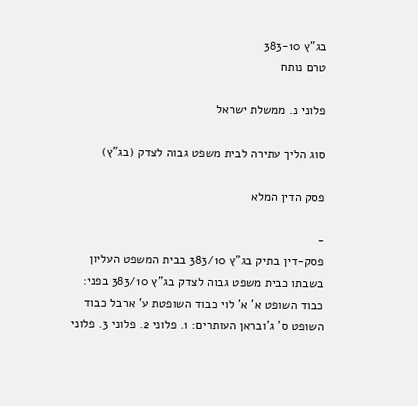בג"ץ 383-10
טרם נותח

פלוני נ. ממשלת ישראל

סוג הליך עתירה לבית משפט גבוה לצדק (בג"ץ)

פסק הדין המלא

-
פסק-דין בתיק בג"ץ 383/10 בבית המשפט העליון בשבתו כבית משפט גבוה לצדק בג"ץ 383/10 בפני: כבוד השופט א' א' לוי כבוד השופטת ע' ארבל כבוד השופט ס' ג'ובראן העותרים: 1. פלוני 2. פלוני 3. פלוני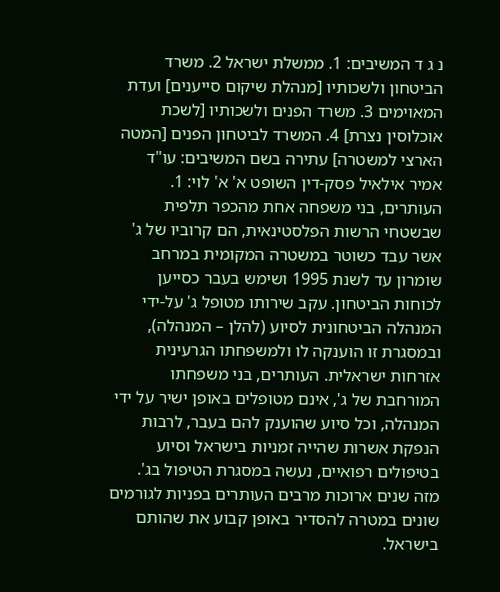נ ג ד המשיבים: 1. ממשלת ישראל 2. משרד הביטחון ולשכותיו [מנהלת שיקום סייענים] ועדת המאוימים 3. משרד הפנים ולשכותיו [לשכת אוכלוסין נצרת] 4. המשרד לביטחון הפנים [המטה הארצי למשטרה] עתירה בשם המשיבים: עו"ד אמיר אילאיל פסק-דין השופט א' א' לוי: 1. העותרים, בני משפחה אחת מהכפר תלפית שבשטחי הרשות הפלסטינאית, הם קרוביו של ג' אשר עבד כשוטר במשטרה המקומית במרחב שומרון עד לשנת 1995 ושימש בעבר כסייען לכוחות הביטחון. עקב שירותו מטופל ג' על-ידי המנהלה הביטחונית לסיוע (להלן – המנהלה), ובמסגרת זו הוענקה לו ולמשפחתו הגרעינית אזרחות ישראלית. העותרים, בני משפחתו המורחבת של ג', אינם מטופלים באופן ישיר על ידי המנהלה, וכל סיוע שהוענק להם בעבר, לרבות הנפקת אשרות שהייה זמניות בישראל וסיוע בטיפולים רפואיים, נעשה במסגרת הטיפול בג'. מזה שנים ארוכות מרבים העותרים בפניות לגורמים שונים במטרה להסדיר באופן קבוע את שהותם בישראל.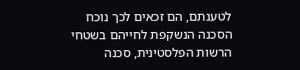לטענתם, הם זכאים לכך נוכח הסכנה הנשקפת לחייהם בשטחי הרשות הפלסטינית, סכנה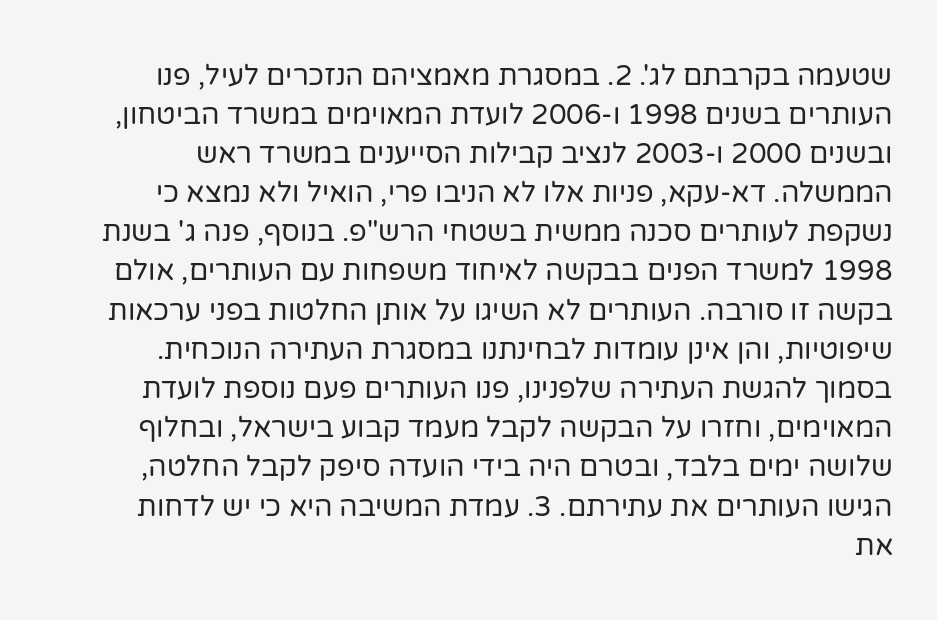שטעמה בקרבתם לג'. 2. במסגרת מאמציהם הנזכרים לעיל, פנו העותרים בשנים 1998 ו-2006 לועדת המאוימים במשרד הביטחון, ובשנים 2000 ו-2003 לנציב קבילות הסייענים במשרד ראש הממשלה. דא-עקא, פניות אלו לא הניבו פרי, הואיל ולא נמצא כי נשקפת לעותרים סכנה ממשית בשטחי הרש"פ. בנוסף, פנה ג' בשנת 1998 למשרד הפנים בבקשה לאיחוד משפחות עם העותרים, אולם בקשה זו סורבה. העותרים לא השיגו על אותן החלטות בפני ערכאות שיפוטיות, והן אינן עומדות לבחינתנו במסגרת העתירה הנוכחית. בסמוך להגשת העתירה שלפנינו, פנו העותרים פעם נוספת לועדת המאוימים, וחזרו על הבקשה לקבל מעמד קבוע בישראל, ובחלוף שלושה ימים בלבד, ובטרם היה בידי הועדה סיפק לקבל החלטה, הגישו העותרים את עתירתם. 3. עמדת המשיבה היא כי יש לדחות את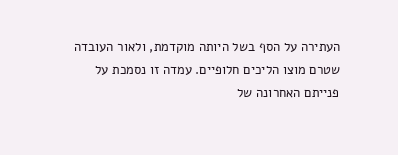העתירה על הסף בשל היותה מוקדמת, ולאור העובדה שטרם מוצו הליכים חלופיים. עמדה זו נסמכת על פנייתם האחרונה של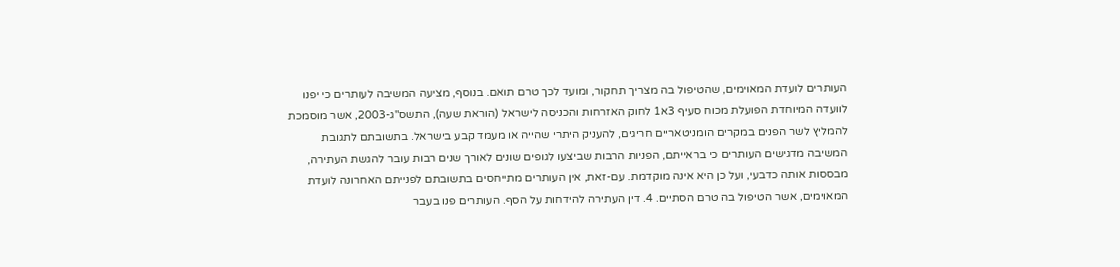העותרים לועדת המאוימים, שהטיפול בה מצריך תחקור, ומועד לכך טרם תואם. בנוסף, מציעה המשיבה לעותרים כי יפנו לוועדה המיוחדת הפועלת מכוח סעיף 3א1 לחוק האזרחות והכניסה לישראל (הוראת שעה), התשס"ג-2003, אשר מוסמכת להמליץ לשר הפנים במקרים הומניטאריים חריגים, להעניק היתרי שהייה או מעמד קבע בישראל. בתשובתם לתגובת המשיבה מדגישים העותרים כי בראייתם, הפניות הרבות שביצעו לגופים שונים לאורך שנים רבות עובר להגשת העתירה, מבססות אותה כדבעי, ועל כן היא אינה מוקדמת. עם-זאת, אין העותרים מתייחסים בתשובתם לפנייתם האחרונה לועדת המאוימים, אשר הטיפול בה טרם הסתיים. 4. דין העתירה להידחות על הסף. העותרים פנו בעבר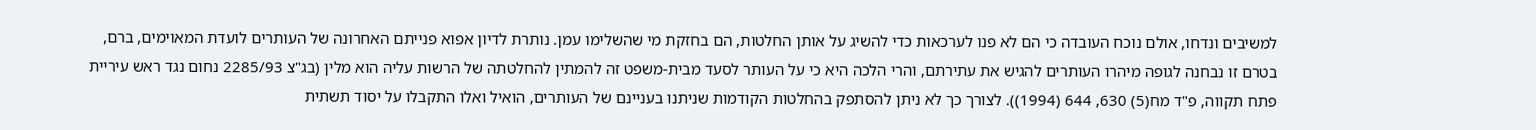למשיבים ונדחו, אולם נוכח העובדה כי הם לא פנו לערכאות כדי להשיג על אותן החלטות, הם בחזקת מי שהשלימו עמן. נותרת לדיון אפוא פנייתם האחרונה של העותרים לועדת המאוימים, ברם, בטרם זו נבחנה לגופה מיהרו העותרים להגיש את עתירתם, והרי הלכה היא כי על העותר לסעד מבית-משפט זה להמתין להחלטתה של הרשות עליה הוא מלין (בג"צ 2285/93 נחום נגד ראש עיריית פתח תקווה, פ"ד מח(5) 630, 644 (1994)). לצורך כך לא ניתן להסתפק בהחלטות הקודמות שניתנו בעניינם של העותרים, הואיל ואלו התקבלו על יסוד תשתית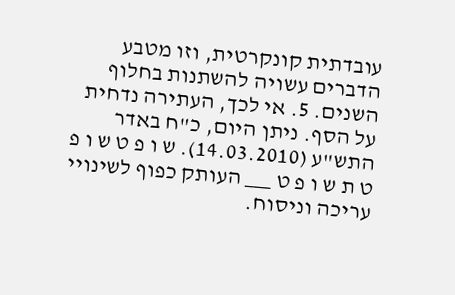עובדתית קונקרטית, וזו מטבע הדברים עשויה להשתנות בחלוף השנים. 5. אי לכך, העתירה נדחית על הסף. ניתן היום, כ"ח באדר התש"ע (14.03.2010). ש ו פ ט ש ו פ ט ת ש ו פ ט ___ העותק כפוף לשינויי עריכה וניסוח.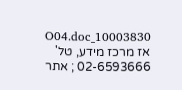10003830_O04.doc אז מרכז מידע, טל' 02-6593666 ; אתר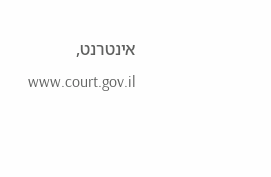אינטרנט, www.court.gov.il